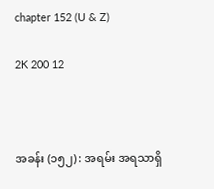chapter 152 (U & Z)

2K 200 12



အခန်း (၁၅၂) : အရမ်း အရသာရှိ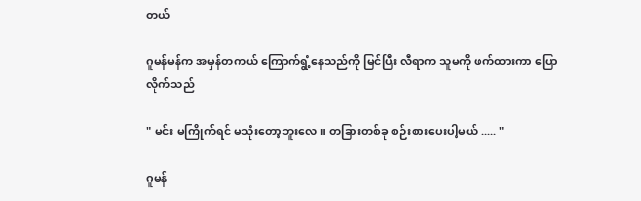တယ်

ဂူမန်မန်က အမှန်တကယ် ကြောက်ရွံ့နေသည်ကို မြင်ပြီး လီရာက သူမကို ဖက်ထားကာ ပြောလိုက်သည်

" မင်း မကြိုက်ရင် မသုံးတော့ဘူးလေ။ တခြားတစ်ခု စဉ်းစားပေးပါ့မယ် ..... "

ဂူမန်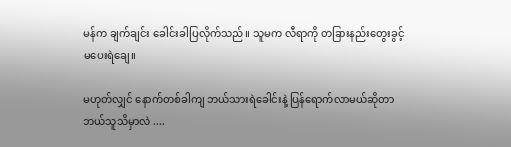မန်က ချက်ချင်း ခေါင်းခါပြလိုက်သည်။ သူမက လီရာကို တခြားနည်းတွေးခွင့် မပေးရဲချေ။

မဟုတ်လျှင် နောက်တစ်ခါကျ ဘယ်သားရဲခေါင်းနဲ့ ပြန်ရောက်လာမယ်ဆိုတာ ဘယ်သူသိမှာလဲ ....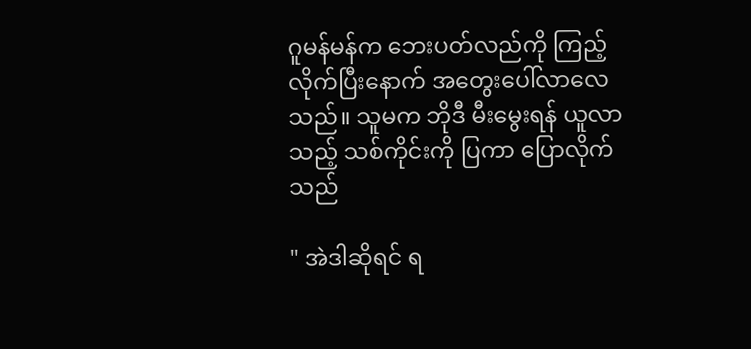ဂူမန်မန်က ဘေးပတ်လည်ကို ကြည့်လိုက်ပြီးနောက် အတွေးပေါ်လာလေသည်။ သူမက ဘိုဒီ မီးမွေးရန် ယူလာသည့် သစ်ကိုင်းကို ပြကာ ပြောလိုက်သည်

" အဲဒါဆိုရင် ရ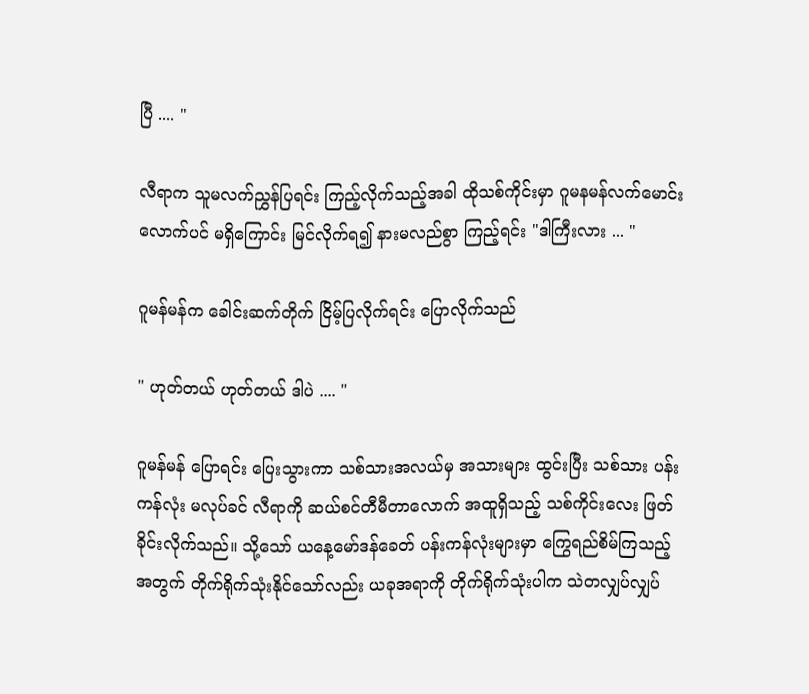ပြီ .... "

လီရာက သူမလက်ညွှန်ပြရင်း ကြည့်လိုက်သည့်အခါ ထိုသစ်ကိုင်းမှာ ဂူမနမန်လက်မောင်းလောက်ပင် မရှိကြောင်း မြင်လိုက်ရ၍ နားမလည်စွာ ကြည့်ရင်း "ဒါကြီးလား ... "

ဂူမန်မန်က ခေါင်းဆက်တိုက် ငြိမ့်ပြလိုက်ရင်း ပြောလိုက်သည်

" ဟုတ်တယ် ဟုတ်တယ် ဒါပဲ .... "

ဂူမန်မန် ပြောရင်း ပြေးသွားကာ သစ်သားအလယ်မှ အသားများ ထွင်းပြီး သစ်သား ပန်းကန်လုံး မလုပ်ခင် လီရာကို ဆယ်စင်တီမီတာလောက် အထူရှိသည့် သစ်ကိုင်းလေး ဖြတ်ခိုင်းလိုက်သည်။ သို့သော် ယနေ့မော်ဒန်ခေတ် ပန်းကန်လုံးများမှာ ကြွေရည်စိမ်ကြသည့်အတွက် တိုက်ရိုက်သုံးနိုင်သော်လည်း ယခုအရာကို တိုက်ရိုက်သုံးပါက သဲတလျှပ်လျှပ်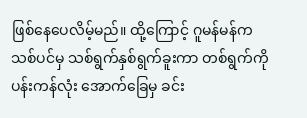ဖြစ်နေပေလိမ့်မည်။ ထို့ကြောင့် ဂူမန်မန်က သစ်ပင်မှ သစ်ရွက်နှစ်ရွက်ခူးကာ တစ်ရွက်ကို ပန်းကန်လုံး အောက်ခြေမှ ခင်း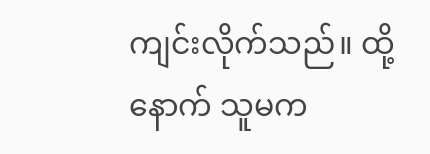ကျင်းလိုက်သည်။ ထို့နောက် သူမက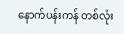နောက်ပန်းကန် တစ်လုံး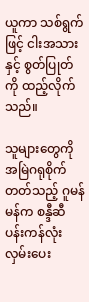ယူကာ သစ်ရွက်ဖြင့် ငါးအသားနှင့် စွတ်ပြုတ်ကို ထည့်လိုက်သည်။

သူများတွေကို အမြဲဂရုစိုက်တတ်သည့် ဂူမန်မန်က စန္ဒီဆီ ပန်းကန်လုံး လှမ်းပေး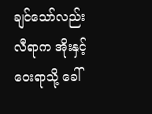ချင်သော်လည်း လီရာက အိုးနှင့် ဝေးရာသို့ ခေါ်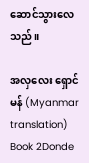ဆောင်သွားလေသည်။

အလှလေး ရှောင်မန် (Myanmar translation) Book 2Donde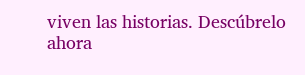viven las historias. Descúbrelo ahora